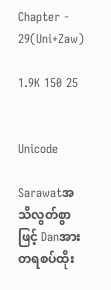Chapter - 29(Uni+Zaw)

1.9K 150 25


Unicode

Sarawatအသိလွတ်စွာဖြင့် Danအားတရစပ်ထိုး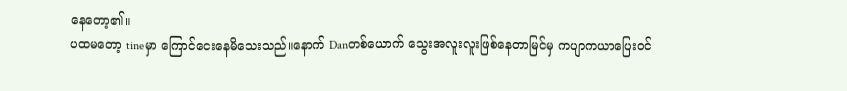နေတော့၏။
ပထမတော့ tineမှာ ကြောင်ငေးနေမိသေးသည်။နောက် Danတစ်ယောက် သွေးအလူးလူးဖြစ်နေတာမြင်မှ ကပျာကယာပြေးဝင်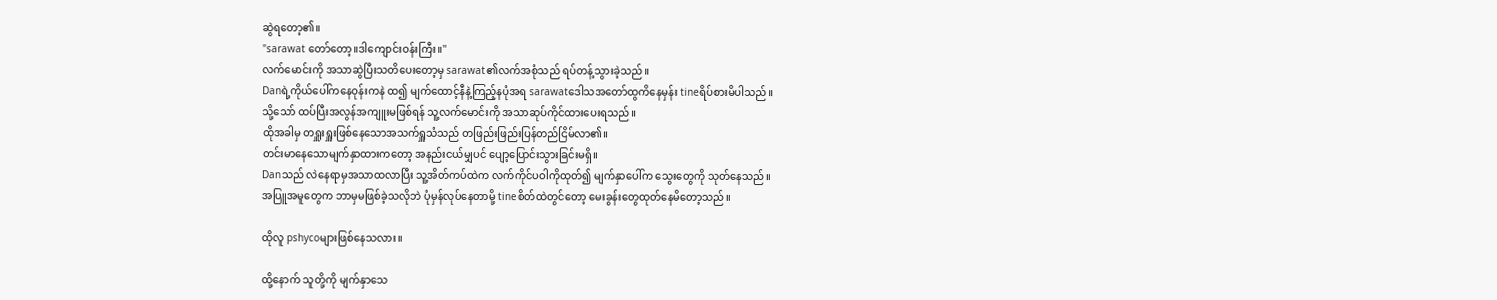ဆွဲရတော့၏။
"sarawat တော်တော့။ဒါကျောင်းဝန်းကြီး။''
လက်မောင်းကို အသာဆွဲပြီးသတိပေးတော့မှ sarawat၏လက်အစုံသည် ရပ်တန့်သွားခဲ့သည်။
Danရဲ့ကိုယ်ပေါ်ကနေဝုန်းကနဲ ထ၍ မျက်ထောင့်နီနဲ့ကြည့်နပုံအရ sarawatဒေါသအတော်ထွကိနေမှန်း tineရိပ်စားမိပါသည်။
သို့သော် ထပ်ပြီးအလွန်အကျူးမဖြစ်ရန် သူ့လက်မောင်းကို အသာဆုပ်ကိုင်ထားပေးရသည်။
ထိုအခါမှ တရှူးရှူးဖြစ်နေသောအသက်ရှူသံသည် တဖြည်းဖြည်းပြန်တည်ငြိမ်လာ၏။
တင်းမာနေသောမျက်နှာထားကတော့ အနည်းငယ်မျှပင် ပျော့ပြောင်းသွားခြင်းမရှိ။
Danသည် လဲနေရာမှအသာထလာပြီး သူ့အိတ်ကပ်ထဲက လက်ကိုင်ပဝါကိုထုတ်၍ မျက်နှာပေါ်က သွေးတွေကို သုတ်နေသည်။
အပြူအမူတွေက ဘာမှမဖြစ်ခဲ့သလိုဘဲ ပုံမှန်လုပ်နေတာမို့ tineစိတ်ထဲတွင်တော့ မေးခွန်းတွေထုတ်နေမိတော့သည်။

ထိုလူ pshycoများဖြစ်နေသလား။

ထို့နောက် သူတို့ကို မျက်နှာသေ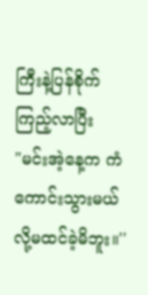ကြီးနဲ့ပြန်စိုက်ကြည့်လာပြီး
"မင်းအဲ့နေ့က ကံကောင်းသွားမယ်လို့မထင်ခဲ့မိဘူး။''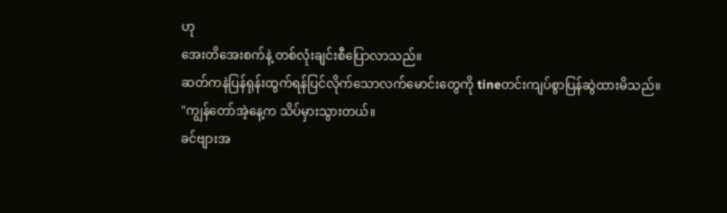ဟု
အေးတိအေးစက်နဲ့ တစ်လုံးချင်းစီပြောလာသည်။
ဆတ်ကနဲပြန်ရုန်းထွက်ရန်ပြင်လိုက်သောလက်မောင်းတွေကို tineတင်းကျပ်စွာပြန်ဆွဲထားမိသည်။
"ကျွန်တော်အဲ့နေ့က သိပ်မှားသွားတယ်။
ခင်ဗျားအ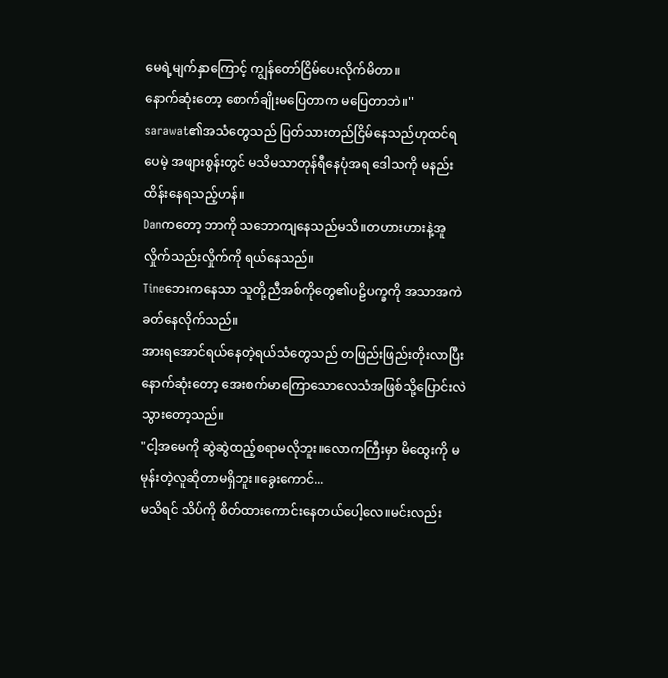မေရဲ့မျက်နှာကြောင့် ကျွန်တော်ငြိမ်ပေးလိုက်မိတာ။
နောက်ဆုံးတော့ စောက်ချိုးမပြေတာက မပြေတာဘဲ။''
sarawat၏အသံတွေသည် ပြတ်သားတည်ငြိမ်နေသည်ဟုထင်ရပေမဲ့ အဖျားစွန်းတွင် မသိမသာတုန်ရီနေပုံအရ ဒေါသကို မနည်းထိန်းနေရသည့်ဟန်။
Danကတော့ ဘာကို သဘောကျနေသည်မသိ။တဟားဟားနဲ့အူလှိုက်သည်းလှိုက်ကို ရယ်နေသည်။
Tineဘေးကနေသာ သူတို့ညီအစ်ကိုတွေ၏ပဠိပက္ခကို အသာအကဲခတ်နေလိုက်သည်။
အားရအောင်ရယ်နေတဲ့ရယ်သံတွေသည် တဖြည်းဖြည်းတိုးလာပြီး နောက်ဆုံးတော့ အေးစက်မာကြောသောလေသံအဖြစ်သို့ပြောင်းလဲသွားတော့သည်။
"ငါ့အမေကို ဆွဲဆွဲထည့်စရာမလိုဘူး။လောကကြီးမှာ မိထွေးကို မမုန်းတဲ့လူဆိုတာမရှိဘူး။ခွေးကောင်...
မသိရင် သိပ်ကို စိတ်ထားကောင်းနေတယ်ပေါ့လေ။မင်းလည်း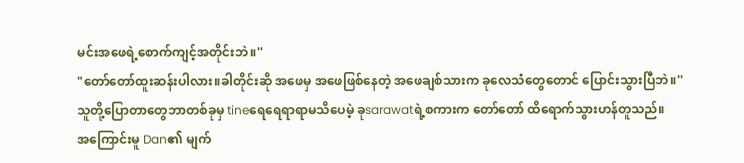မင်းအဖေရဲ့စောက်ကျင့်အတိုင်းဘဲ။''
"တော်တော်ထူးဆန်းပါလား။ခါတိုင်းဆို အဖေမှ အဖေဖြစ်နေတဲ့ အဖေချစ်သားက ခုလေသံတွေတောင် ပြောင်းသွားပြီဘဲ။''
သူတို့ပြောတာတွေဘာတစ်ခုမှ tineရေရေရာရာမသိပေမဲ့ ခုsarawatရဲ့စကားက တော်တော် ထိရောက်သွားဟန်တူသည်။
အကြောင်းမူ Dan၏ မျက်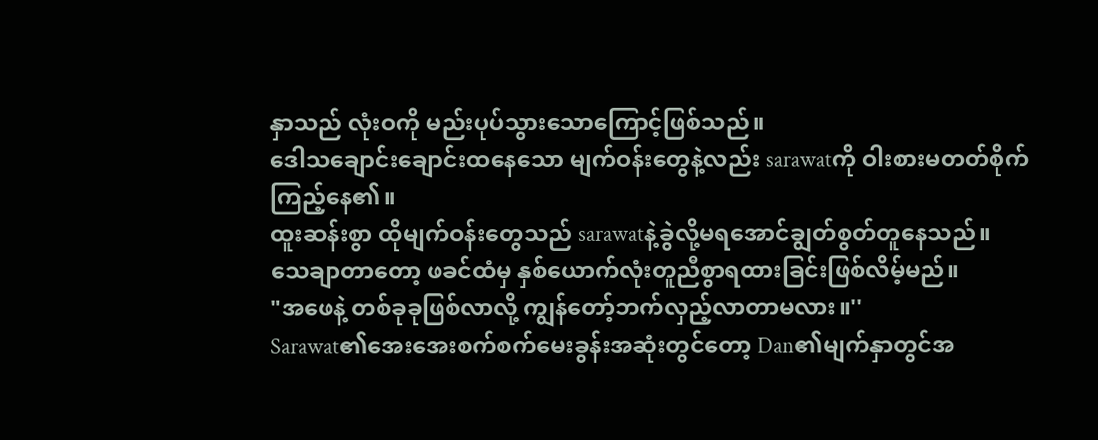နှာသည် လုံးဝကို မည်းပုပ်သွားသောကြောင့်ဖြစ်သည်။
ဒေါသချောင်းချောင်းထနေသော မျက်ဝန်းတွေနဲ့လည်း sarawatကို ဝါးစားမတတ်စိုက်ကြည့်နေ၏။
ထူးဆန်းစွာ ထိုမျက်ဝန်းတွေသည် sarawatနဲ့ခွဲလို့မရအောင်ချွတ်စွတ်တူနေသည်။
သေချာတာတော့ ဖခင်ထံမှ နှစ်ယောက်လုံးတူညီစွာရထားခြင်းဖြစ်လိမ့်မည်။
"အဖေနဲ့ တစ်ခုခုဖြစ်လာလို့ ကျွန်တော့်ဘက်လှည့်လာတာမလား။''
Sarawat၏အေးအေးစက်စက်မေးခွန်းအဆုံးတွင်တော့ Dan၏မျက်နှာတွင်အ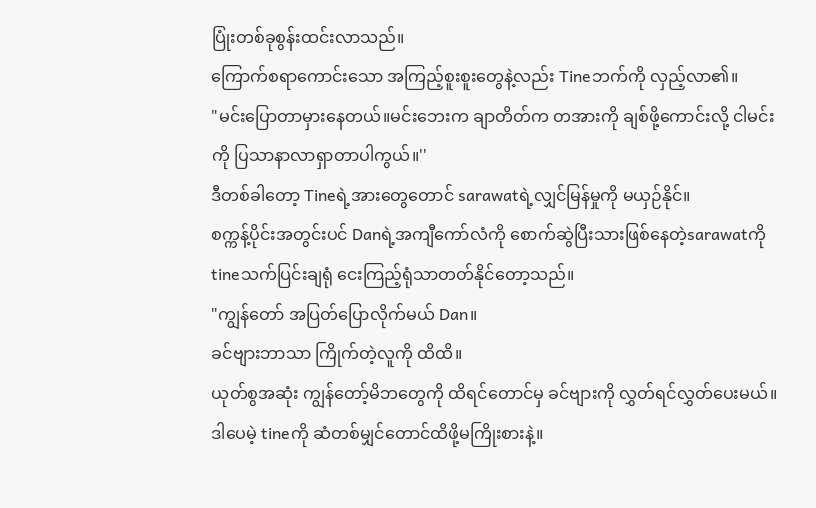ပြုံးတစ်ခုစွန်းထင်းလာသည်။
ကြောက်စရာကောင်းသော အကြည့်စူးစူးတွေနဲ့လည်း Tineဘက်ကို လှည့်လာ၏။
"မင်းပြောတာမှားနေတယ်။မင်းဘေးက ချာတိတ်က တအားကို ချစ်ဖို့ကောင်းလို့ ငါမင်းကို ပြသာနာလာရှာတာပါကွယ်။''
ဒီတစ်ခါတော့ Tineရဲ့အားတွေတောင် sarawatရဲ့လျှင်မြန်မှုကို မယှဉ်နိုင်။
စက္ကန့်ပိုင်းအတွင်းပင် Danရဲ့အကျီကော်လံကို စောက်ဆွဲပြီးသားဖြစ်နေတဲ့sarawatကို tineသက်ပြင်းချရုံ ငေးကြည့်ရုံသာတတ်နိုင်တော့သည်။
"ကျွန်တော် အပြတ်ပြောလိုက်မယ် Dan။
ခင်ဗျားဘာသာ ကြိုက်တဲ့လူကို ထိထိ။
ယုတ်စွအဆုံး ကျွန်တော့်မိဘတွေကို ထိရင်တောင်မှ ခင်ဗျားကို လွှတ်ရင်လွှတ်ပေးမယ်။
ဒါပေမဲ့ tineကို ဆံတစ်မျှင်တောင်ထိဖို့မကြိုးစားနဲ့။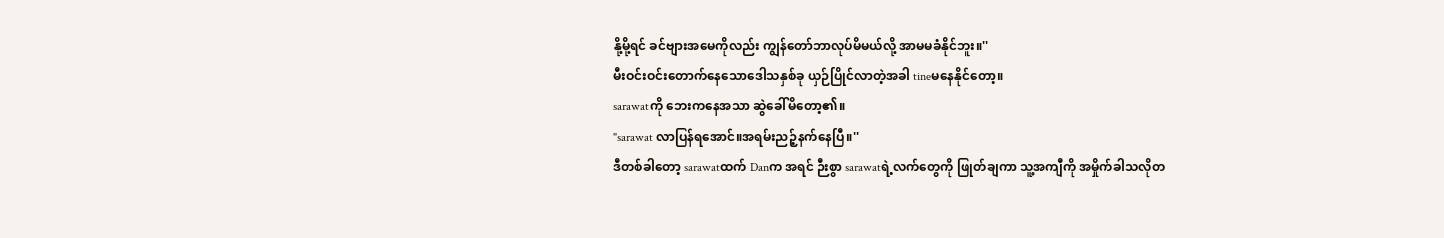နို့မို့ရင် ခင်ဗျားအမေကိုလည်း ကျွန်တော်ဘာလုပ်မိမယ်လို့ အာမမခံနိုင်ဘူး။''
မီးဝင်းဝင်းတောက်နေသောဒေါသနှစ်ခု ယှဉ်ပြိုင်လာတဲ့အခါ tineမနေနိုင်တော့။
sarawatကို ဘေးကနေအသာ ဆွဲခေါ်မိတော့၏။
"sarawat လာပြန်ရအောင်။အရမ်းညဉ့်နက်နေပြီ။''
ဒီတစ်ခါတော့ sarawatထက် Danက အရင် ဉီးစွာ sarawatရဲ့လက်တွေကို ဖြုတ်ချကာ သူ့အကျီကို အမှိုက်ခါသလိုတ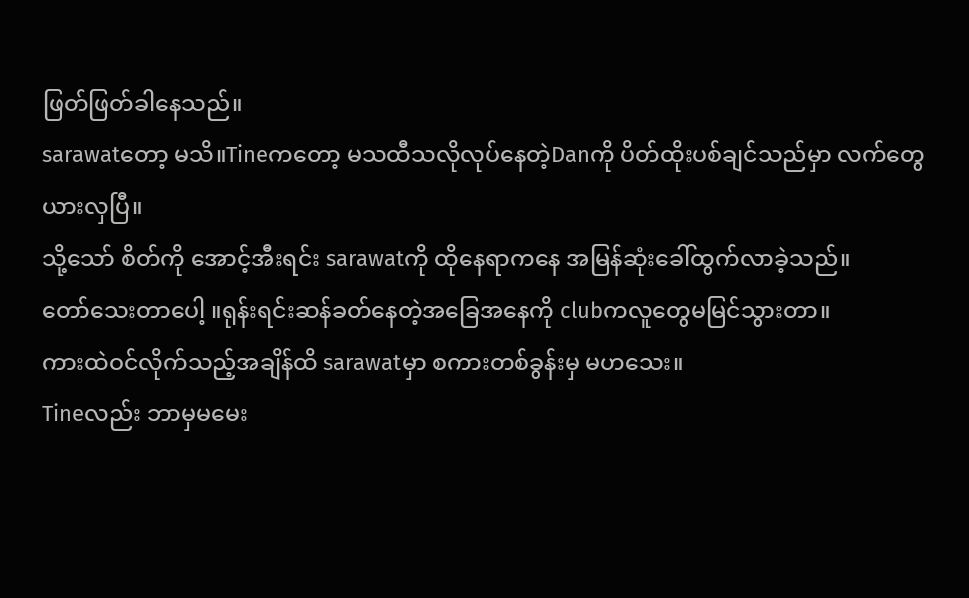ဖြတ်ဖြတ်ခါနေသည်။
sarawatတော့ မသိ။Tineကတော့ မသထီသလိုလုပ်နေတဲ့Danကို ပိတ်ထိုးပစ်ချင်သည်မှာ လက်တွေယားလှပြီ။
သို့သော် စိတ်ကို အောင့်အီးရင်း sarawatကို ထိုနေရာကနေ အမြန်ဆုံးခေါ်ထွက်လာခဲ့သည်။
တော်သေးတာပေါ့ ။ရုန်းရင်းဆန်ခတ်နေတဲ့အခြေအနေကို clubကလူတွေမမြင်သွားတာ။
ကားထဲဝင်လိုက်သည့်အချိန်ထိ sarawatမှာ စကားတစ်ခွန်းမှ မဟသေး။
Tineလည်း ဘာမှမမေး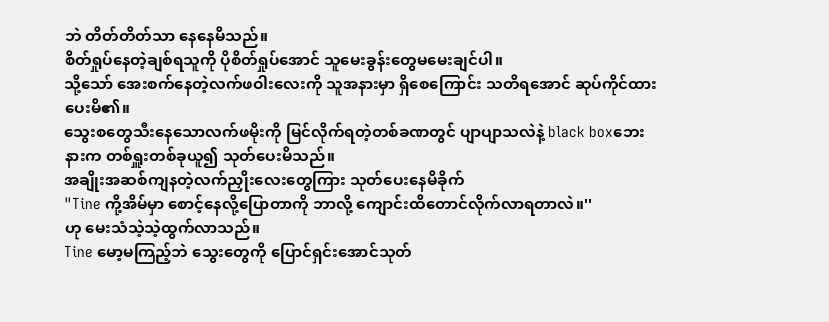ဘဲ တိတ်တိတ်သာ နေနေမိသည်။
စိတ်ရှုပ်နေတဲ့ချစ်ရသူကို ပိုစိတ်ရှုပ်အောင် သူမေးခွန်းတွေမမေးချင်ပါ။
သို့သော် အေးစက်နေတဲ့လက်ဖဝါးလေးကို သူအနားမှာ ရှိစေကြောင်း သတိရအောင် ဆုပ်ကိုင်ထားပေးမိ၏။
သွေးစတွေသီးနေသောလက်ဖမိုးကို မြင်လိုက်ရတဲ့တစ်ခဏတွင် ပျာပျာသလဲနဲ့ black boxဘေးနားက တစ်ရှူးတစ်ခုယူ၍ သုတ်ပေးမိသည်။
အချိုးအဆစ်ကျနတဲ့လက်ညှိုးလေးတွေကြား သုတ်ပေးနေမိခိုက်
"Tine ကို့အိမ်မှာ စောင့်နေလို့ပြောတာကို ဘာလို့ ကျောင်းထိတောင်လိုက်လာရတာလဲ။''
ဟု မေးသံသဲ့သဲ့ထွက်လာသည်။
Tine မော့မကြည့်ဘဲ သွေးတွေကို ပြောင်ရှင်းအောင်သုတ်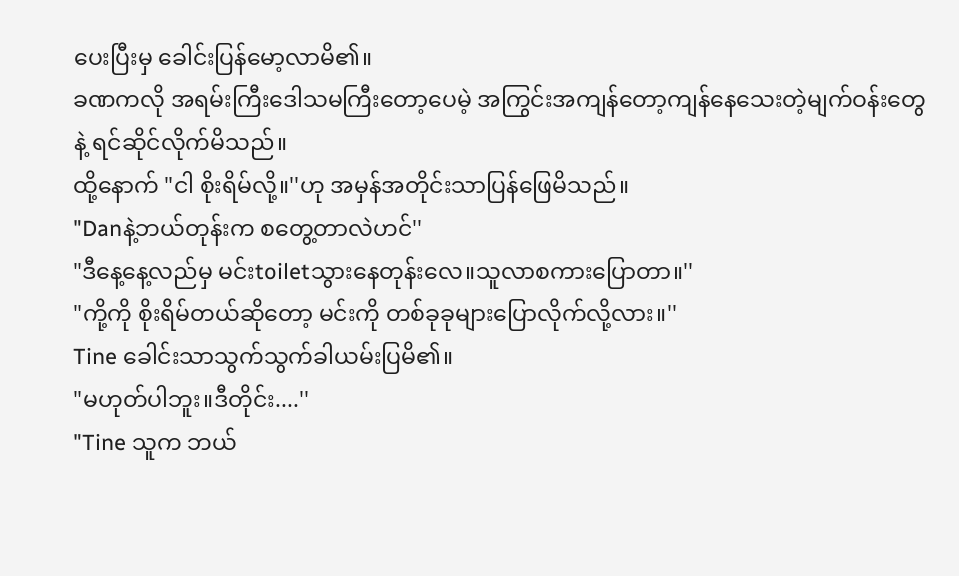ပေးပြီးမှ ခေါင်းပြန်မော့လာမိ၏။
ခဏကလို အရမ်းကြီးဒေါသမကြီးတော့ပေမဲ့ အကြွင်းအကျန်တော့ကျန်နေသေးတဲ့မျက်ဝန်းတွေနဲ့ ရင်ဆိုင်လိုက်မိသည်။
ထို့နောက် "ငါ စိုးရိမ်လို့။''ဟု အမှန်အတိုင်းသာပြန်ဖြေမိသည်။
"Danနဲ့ဘယ်တုန်းက စတွေ့တာလဲဟင်''
"ဒီနေ့နေ့လည်မှ မင်းtoiletသွားနေတုန်းလေ။သူလာစကားပြောတာ။''
"ကို့ကို စိုးရိမ်တယ်ဆိုတော့ မင်းကို တစ်ခုခုများပြောလိုက်လို့လား။''
Tine ခေါင်းသာသွက်သွက်ခါယမ်းပြမိ၏။
"မဟုတ်ပါဘူး။ဒီတိုင်း....''
"Tine သူက ဘယ်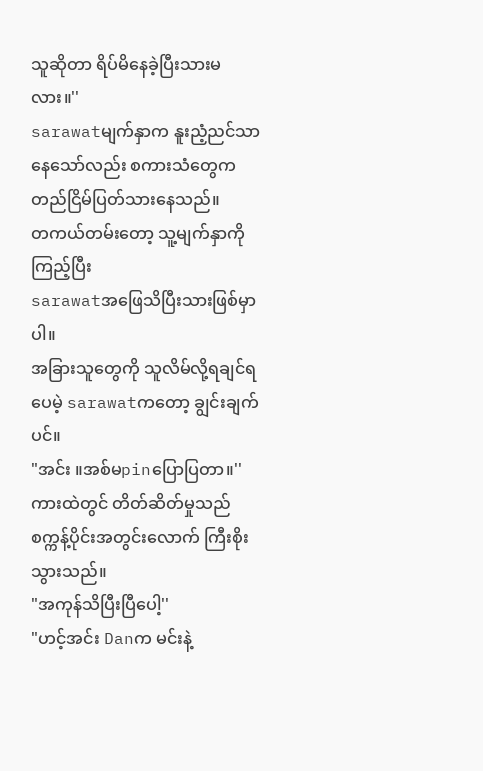သူဆိုတာ ရိပ်မိနေခဲ့ပြီးသားမလား။''
sarawatမျက်နှာက နူးညံ့ညင်သာနေသော်လည်း စကားသံတွေက တည်ငြိမ်ပြတ်သားနေသည်။
တကယ်တမ်းတော့ သူ့မျက်နှာကို ကြည့်ပြီး
sarawatအဖြေသိပြီးသားဖြစ်မှာပါ။
အခြားသူတွေကို သူလိမ်လို့ရချင်ရပေမဲ့ sarawatကတော့ ချွင်းချက်ပင်။
"အင်း ။အစ်မpinပြောပြတာ။''
ကားထဲတွင် တိတ်ဆိတ်မှုသည် စက္ကန့်ပိုင်းအတွင်းလောက် ကြီးစိုးသွားသည်။
"အကုန်သိပြီးပြီပေါ့''
"ဟင့်အင်း Danက မင်းနဲ့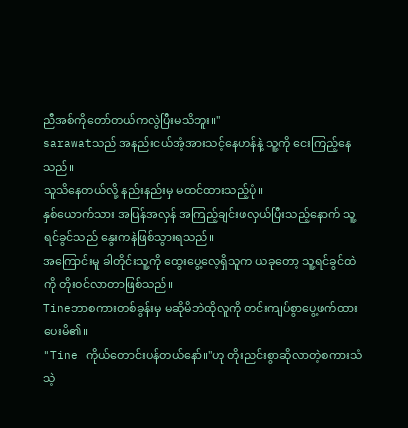ညီအစ်ကိုတော်တယ်ကလွဲပြီးမသိဘူး။''
sarawatသည် အနည်းငယ်အံ့အားသင့်နေဟန်နဲ့ သူ့ကို ငေးကြည့်နေသည်။
သူသိနေတယ်လို့ နည်းနည်းမှ မထင်ထားသည့်ပုံ။
နှစ်ယောက်သား အပြန်အလှန် အကြည့်ချင်းဖလှယ်ပြီးသည့်နောက် သူ့ရင်ခွင်သည် နွေးကနဲဖြစ်သွားရသည်။
အကြောင်းမူ ခါတိုင်းသူ့ကို ထွေးပွေ့လေ့ရှိသူက ယခုတော့ သူ့ရင်ခွင်ထဲကို တိုးဝင်လာတာဖြစ်သည်။
Tineဘာစကားတစ်ခွန်းမှ မဆိုမိဘဲထိုလူကို တင်းကျပ်စွာပွေ့ဖက်ထားပေးမိ၏။
"Tine ကိုယ်တောင်းပန်တယ်နော်။''ဟု တိုးညင်းစွာဆိုလာတဲ့စကားသံသဲ့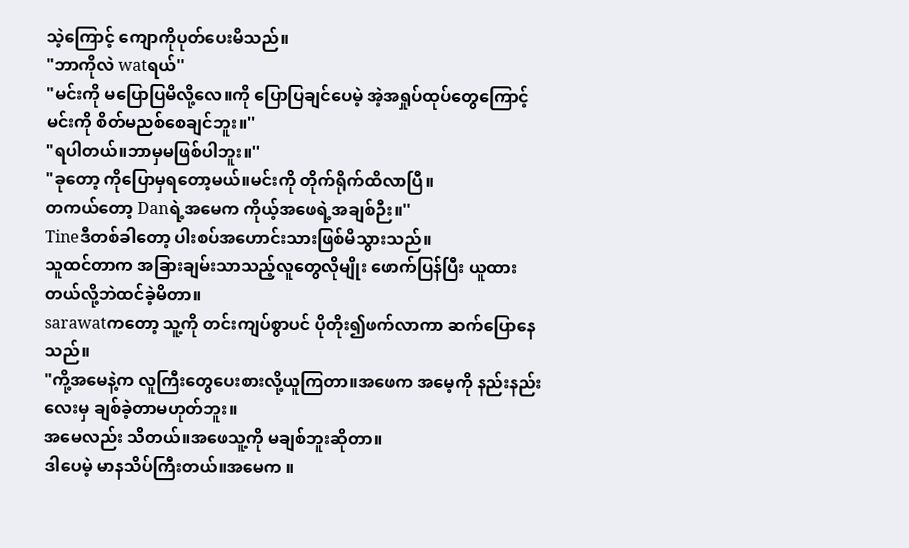သဲ့ကြောင့် ကျောကိုပုတ်ပေးမိသည်။
"ဘာကိုလဲ watရယ်''
"မင်းကို မပြောပြမိလို့လေ။ကို ပြောပြချင်ပေမဲ့ အဲ့အရှုပ်ထုပ်တွေကြောင့် မင်းကို စိတ်မညစ်စေချင်ဘူး။''
"ရပါတယ်။ဘာမှမဖြစ်ပါဘူး။''
"ခုတော့ ကိုပြောမှရတော့မယ်။မင်းကို တိုက်ရိုက်ထိလာပြီ။
တကယ်တော့ Danရဲ့အမေက ကိုယ့်အဖေရဲ့အချစ်ဉီး။''
Tineဒီတစ်ခါတော့ ပါးစပ်အဟောင်းသားဖြစ်မိသွားသည်။
သူထင်တာက အခြားချမ်းသာသည့်လူတွေလိုမျိုး ဖောက်ပြန်ပြီး ယူထားတယ်လို့ဘဲထင်ခဲ့မိတာ။
sarawatကတော့ သူ့ကို တင်းကျပ်စွာပင် ပိုတိုး၍ဖက်လာကာ ဆက်ပြောနေသည်။
"ကို့အမေနဲ့က လူကြီးတွေပေးစားလို့ယူကြတာ။အဖေက အမေ့ကို နည်းနည်းလေးမှ ချစ်ခဲ့တာမဟုတ်ဘူး။
အမေလည်း သိတယ်။အဖေသူ့ကို မချစ်ဘူးဆိုတာ။
ဒါပေမဲ့ မာနသိပ်ကြီးတယ်။အမေက ။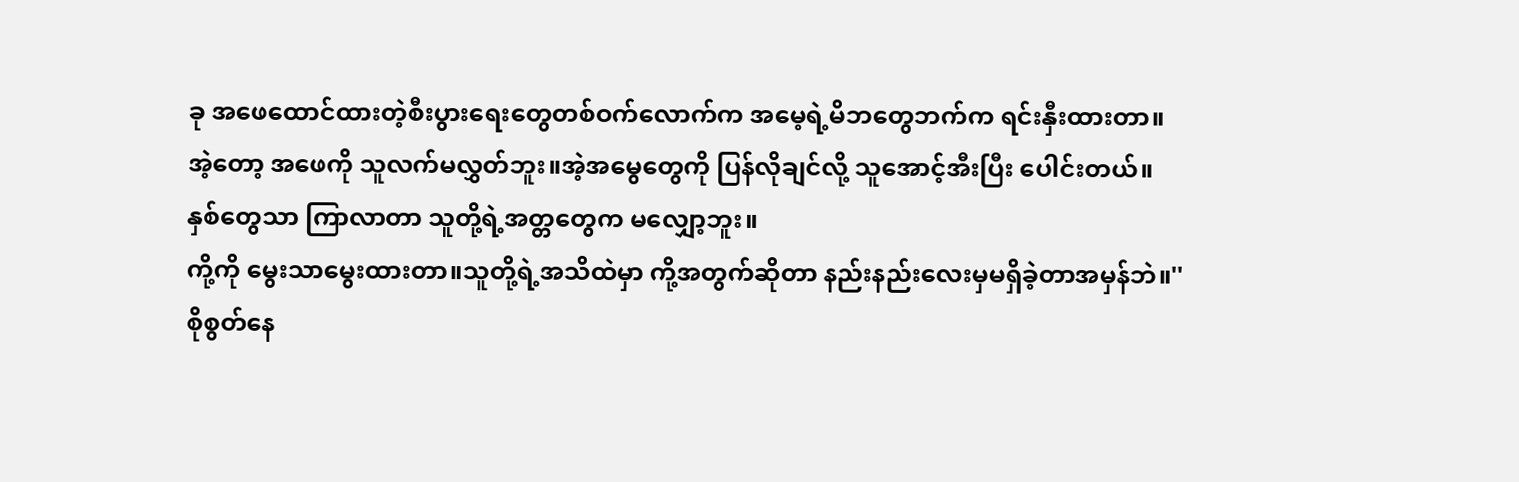ခု အဖေထောင်ထားတဲ့စီးပွားရေးတွေတစ်ဝက်လောက်က အမေ့ရဲ့မိဘတွေဘက်က ရင်းနှီးထားတာ။
အဲ့တော့ အဖေကို သူလက်မလွှတ်ဘူး။အဲ့အမွေတွေကို ပြန်လိုချင်လို့ သူအောင့်အီးပြီး ပေါင်းတယ်။
နှစ်တွေသာ ကြာလာတာ သူတို့ရဲ့အတ္တတွေက မလျှော့ဘူး။
ကို့ကို မွေးသာမွေးထားတာ။သူတို့ရဲ့အသိထဲမှာ ကို့အတွက်ဆိုတာ နည်းနည်းလေးမှမရှိခဲ့တာအမှန်ဘဲ။''
စိုစွတ်နေ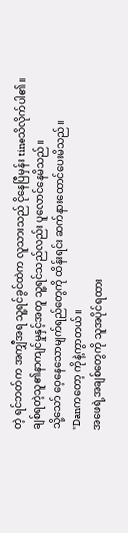တဲ့ ရင်ဘတ်က အကျှီအရ သူ့ရင်ခွင်ထဲက လူသားသည် ငိုနေပြီမှန်း tineသိလိုက်ပါ၏။
ချစ်ရတဲ့သူ၏နာကျင်မှုနှင့်အတူ သူ့ရင်သည်လည်း ပူလောင်နေမိသည်။
သို့သော် ဝေ့နေသောမျက်ရည်တွေကို ထိန်းရင်း ဆက်နားထောင်ပေးမိသည်။
"Danကတော့ ကိုနဲ့ကွာတယ်။
အဖေရဲ့အချစ်တွေကို သူအပိုင်ရထား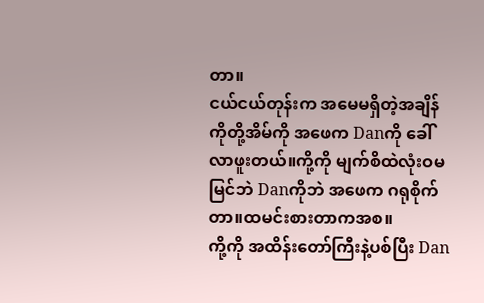တာ။
ငယ်ငယ်တုန်းက အမေမရှိတဲ့အချိန် ကိုတို့အိမ်ကို အဖေက Danကို ခေါ်လာဖူးတယ်။ကို့ကို မျက်စိထဲလုံးဝမမြင်ဘဲ Danကိုဘဲ အဖေက ဂရုစိုက်တာ။ထမင်းစားတာကအစ။
ကို့ကို အထိန်းတော်ကြီးနဲ့ပစ်ပြီး Dan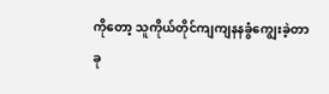ကိုတော့ သူကိုယ်တိုင်ကျကျနနခွံကျွေးခဲ့တာ ခု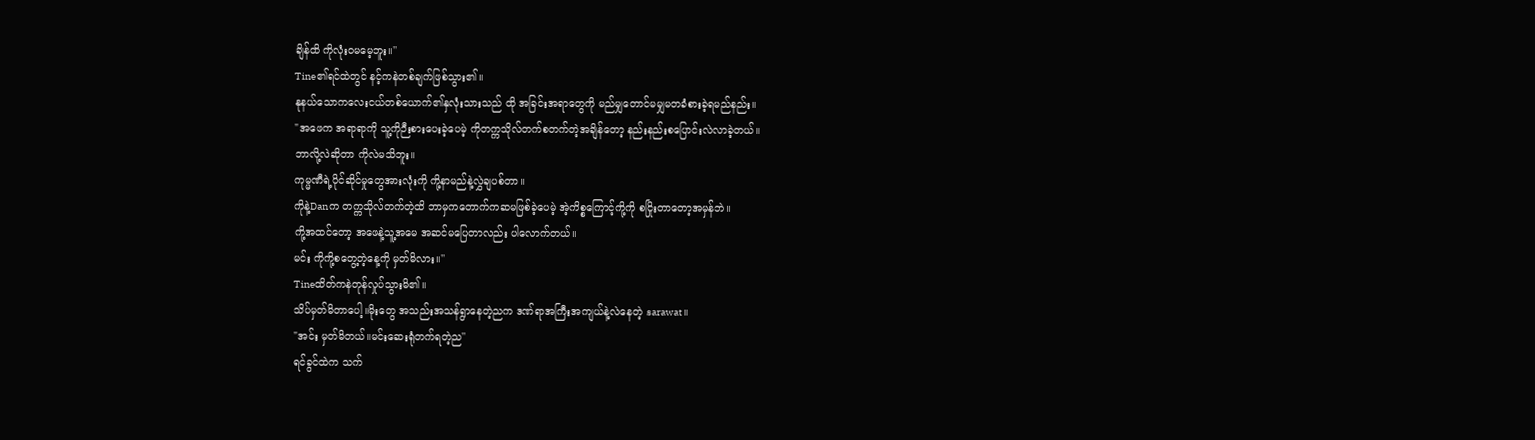ချိန်ထိ ကိုလုံးဝမမေ့ဘူး။''
Tine၏ရင်ထဲတွင် နင့်ကနဲတစ်ချက်ဖြစ်သွား၏။
နုနယ်သောကလေးငယ်တစ်ယောက်၏နှလုံးသားသည် ထို အခြင်းအရာတွေကို မည်မျှတောင်မမျှမတခံစားခဲ့ရမည်နည်း။
"အဖေက အရာရာကို သူ့ကိုဉီးစားပေးခဲ့ပေမဲ့ ကိုတက္ကသိုလ်တက်စတက်တဲ့အချိန်တော့ နည်းနည်းစပြောင်းလဲလာခဲ့တယ်။
ဘာလို့လဲဆိုတာ ကိုလဲမသိဘူး။
ကုမ္မဏီရဲ့ပိုင်ဆိုင်မှုတွေအားလုံးကို ကို့နာမည်နဲ့လွှဲချပစ်တာ။
ကိုနဲ့Danက တက္ကသိုလ်တက်တဲ့ထိ ဘာမှကတောက်ကဆမဖြစ်ခဲ့ပေမဲ့ အဲ့ကိစ္စကြောင့်ကို့ကို စငြိုးတာတော့အမှန်ဘဲ။
ကို့အထင်တော့ အဖေနဲ့သူ့အမေ အဆင်မပြေတာလည်း ပါလောက်တယ်။
မင်း ကိုကို့စတွေ့တဲ့နေ့ကို မှတ်မိလား။''
Tineထိတ်ကနဲတုန်လှုပ်သွားမိ၏။
သိပ်မှတ်မိတာပေါ့။မိုးတွေ အသည်းအသန်ရွာနေတဲ့ညက ဒဏ်ရာအကြီးအကျယ်နဲ့လဲနေတဲ့ sarawat။
"အင်း မှတ်မိတယ်။မင်းဆေးရုံတက်ရတဲ့ည''
ရင်ခွင်ထဲက သက်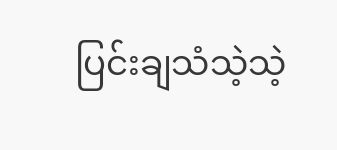ပြင်းချသံသဲ့သဲ့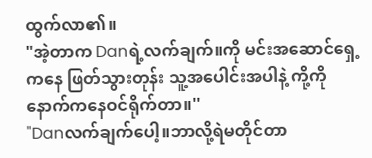ထွက်လာ၏။
"အဲ့တာက Danရဲ့လက်ချက်။ကို မင်းအဆောင်ရှေ့ကနေ ဖြတ်သွားတုန်း သူ့အပေါင်းအပါနဲ့ ကို့ကို နောက်ကနေဝင်ရိုက်တာ။''
"Danလက်ချက်ပေါ့။ဘာလို့ရဲမတိုင်တာ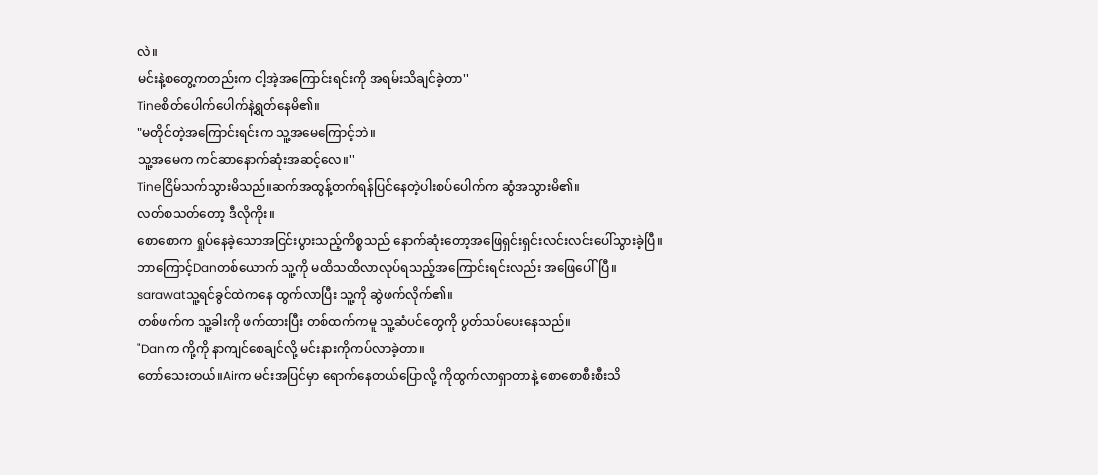လဲ။
မင်းနဲ့စတွေ့ကတည်းက ငါ့အဲ့အကြောင်းရင်းကို အရမ်းသိချင်ခဲ့တာ''
Tineစိတ်ပေါက်ပေါက်နဲ့ရွတ်နေမိ၏။
"မတိုင်တဲ့အကြောင်းရင်းက သူ့အမေကြောင့်ဘဲ။
သူ့အမေက ကင်ဆာနောက်ဆုံးအဆင့်လေ။''
Tineငြိမ်သက်သွားမိသည်။ဆက်အထွန့်တက်ရန်ပြင်နေတဲ့ပါးစပ်ပေါက်က ဆွံအသွားမိ၏။
လတ်စသတ်တော့ ဒီလိုကိုး။
စောစောက ရှုပ်နေခဲ့သောအငြင်းပွားသည့်ကိစ္စသည် နောက်ဆုံးတော့အဖြေရှင်းရှင်းလင်းလင်းပေါ်သွားခဲ့ပြီ။
ဘာကြောင့်Danတစ်ယောက် သူ့ကို မထိသထိလာလုပ်ရသည့်အကြောင်းရင်းလည်း အဖြေပေါ်ပြီ။
sarawatသူ့ရင်ခွင်ထဲကနေ ထွက်လာပြီး သူ့ကို ဆွဲဖက်လိုက်၏။
တစ်ဖက်က သူ့ခါးကို ဖက်ထားပြီး တစ်ထက်ကမူ သူ့ဆံပင်တွေကို ပွတ်သပ်ပေးနေသည်။
"Danက ကို့ကို နာကျင်စေချင်လို့ မင်းနားကိုကပ်လာခဲ့တာ။
တော်သေးတယ်။Airက မင်းအပြင်မှာ ရောက်နေတယ်ပြောလို့ ကိုထွက်လာရှာတာနဲ့ စောစောစီးစီးသိ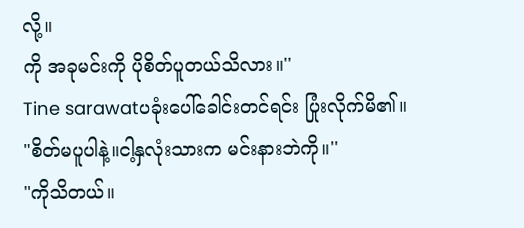လို့။
ကို အခုမင်းကို ပိုစိတ်ပူတယ်သိလား။''
Tine sarawatပခုံးပေါ်ခေါင်းတင်ရင်း ပြုံးလိုက်မိ၏။
"စိတ်မပူပါနဲ့။ငါ့နှလုံးသားက မင်းနားဘဲကို။''
"ကိုသိတယ်။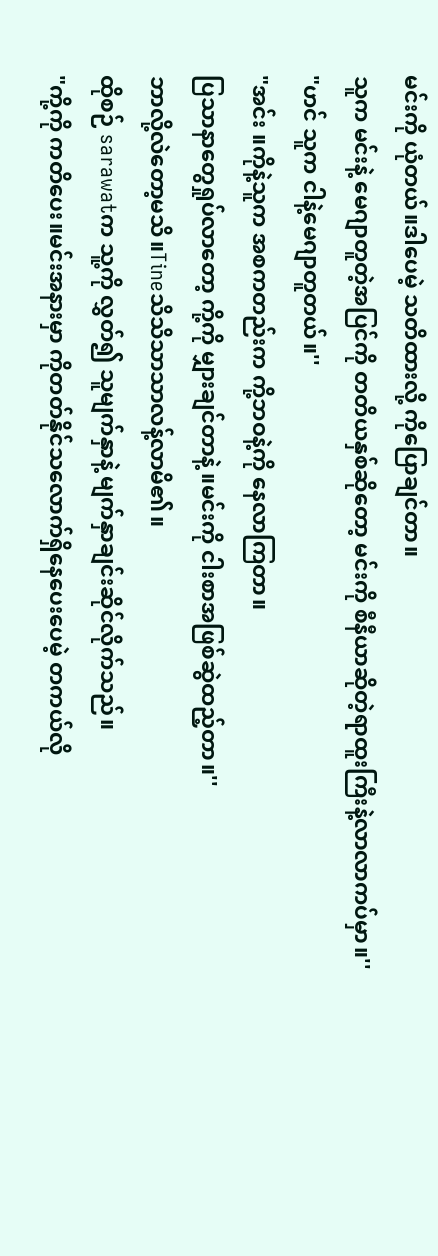မင်းကို ယုံတယ်။ဒါပေမဲ့ သတိထားလို့ ကိုပြောချင်တာ။
သူက မင်းနဲ့ မေဂျာတူတဲ့အပြင်ကို တတိယနှစ်ဆိုတော့ မင်းကို စီနီယာဆိုတဲ့ရာထူးကြီးနဲ့လာလာကပ်မှာ။''
"ဟင် သူက ငါနဲ့မေဂျာတူတယ်။''
"အင်း ။ကိုနဲ့သူက အစကတည်းက ကို့ဘဝနဲ့ကို နေလာကြတာ။
ပြသာနာတွေရှုပ်လာတော့ ကို့ကို မျှားချင်တာနဲ့ ။မင်းကို ငါးစာအဖြစ်ဆွဲထည့်တာ။''
ဘာလို့လဲတော့မသိ။Tineသိသိသာသာလန့်လာမိ၏။
ထိုစဉ် sarawatက သူ့ကို လွှတ်၍ သူမျက်နှာနဲ့ မျက်နှာချင်းဆိုင်လိုက်သည်။
"ကို့ကို ကတိပေး။မင်းအနားမှာ ကိုတတ်နိုင်သလောက်ရှိနေပေးပေမဲ့ တကယ်လို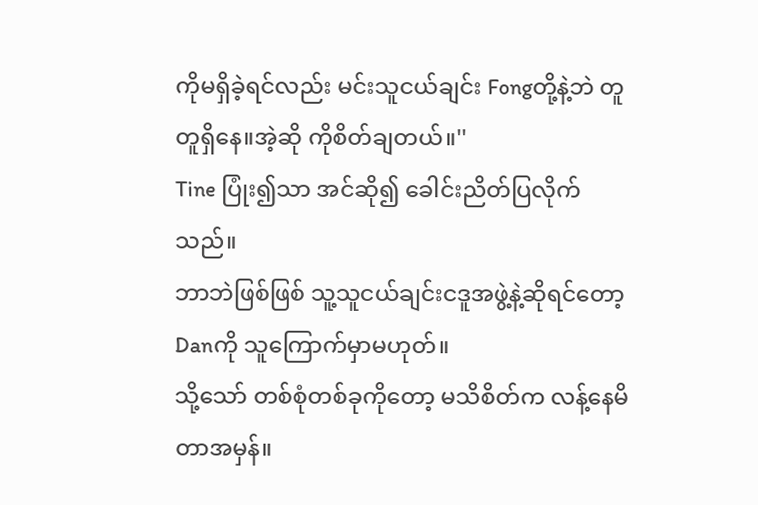ကိုမရှိခဲ့ရင်လည်း မင်းသူငယ်ချင်း Fongတို့နဲ့ဘဲ တူတူရှိနေ။အဲ့ဆို ကိုစိတ်ချတယ်။''
Tine ပြုံး၍သာ အင်ဆို၍ ခေါင်းညိတ်ပြလိုက်သည်။
ဘာဘဲဖြစ်ဖြစ် သူ့သူငယ်ချင်းငဒူအဖွဲ့နဲ့ဆိုရင်တော့ Danကို သူကြောက်မှာမဟုတ်။
သို့သော် တစ်စုံတစ်ခုကိုတော့ မသိစိတ်က လန့်နေမိတာအမှန်။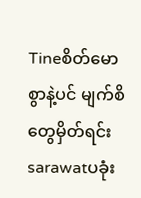Tineစိတ်မောစွာနဲ့ပင် မျက်စိတွေမှိတ်ရင်း sarawatပခုံး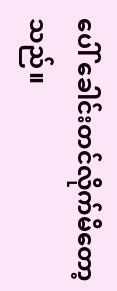ပေါ် ခေါင်းတင်လိုက်မိတော့သည်။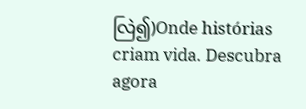လြဲ၍)Onde histórias criam vida. Descubra agora